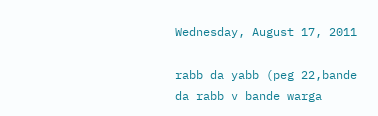Wednesday, August 17, 2011

rabb da yabb (peg 22,bande da rabb v bande warga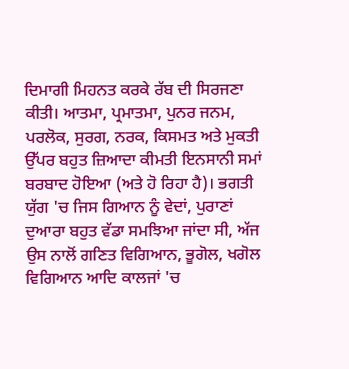ਦਿਮਾਗੀ ਮਿਹਨਤ ਕਰਕੇ ਰੱਬ ਦੀ ਸਿਰਜਣਾ ਕੀਤੀ। ਆਤਮਾ, ਪ੍ਰਮਾਤਮਾ, ਪੁਨਰ ਜਨਮ, ਪਰਲੋਕ, ਸੁਰਗ, ਨਰਕ, ਕਿਸਮਤ ਅਤੇ ਮੁਕਤੀ ਉੱਪਰ ਬਹੁਤ ਜ਼ਿਆਦਾ ਕੀਮਤੀ ਇਨਸਾਨੀ ਸਮਾਂ ਬਰਬਾਦ ਹੋਇਆ (ਅਤੇ ਹੋ ਰਿਹਾ ਹੈ)। ਭਗਤੀ ਯੁੱਗ 'ਚ ਜਿਸ ਗਿਆਨ ਨੂੰ ਵੇਦਾਂ, ਪੁਰਾਣਾਂ ਦੁਆਰਾ ਬਹੁਤ ਵੱਡਾ ਸਮਝਿਆ ਜਾਂਦਾ ਸੀ, ਅੱਜ ਉਸ ਨਾਲੋਂ ਗਣਿਤ ਵਿਗਿਆਨ, ਭੂਗੋਲ, ਖਗੋਲ ਵਿਗਿਆਨ ਆਦਿ ਕਾਲਜਾਂ 'ਚ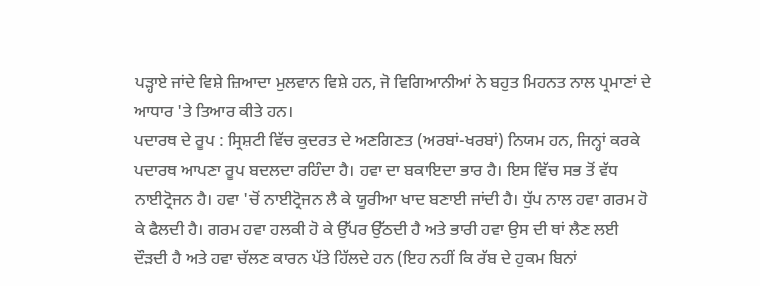ਪੜ੍ਹਾਏ ਜਾਂਦੇ ਵਿਸ਼ੇ ਜ਼ਿਆਦਾ ਮੁਲਵਾਨ ਵਿਸ਼ੇ ਹਨ, ਜੋ ਵਿਗਿਆਨੀਆਂ ਨੇ ਬਹੁਤ ਮਿਹਨਤ ਨਾਲ ਪ੍ਰਮਾਣਾਂ ਦੇ ਆਧਾਰ 'ਤੇ ਤਿਆਰ ਕੀਤੇ ਹਨ।
ਪਦਾਰਥ ਦੇ ਰੂਪ : ਸ੍ਰਿਸ਼ਟੀ ਵਿੱਚ ਕੁਦਰਤ ਦੇ ਅਣਗਿਣਤ (ਅਰਬਾਂ-ਖਰਬਾਂ) ਨਿਯਮ ਹਨ, ਜਿਨ੍ਹਾਂ ਕਰਕੇ ਪਦਾਰਥ ਆਪਣਾ ਰੂਪ ਬਦਲਦਾ ਰਹਿੰਦਾ ਹੈ। ਹਵਾ ਦਾ ਬਕਾਇਦਾ ਭਾਰ ਹੈ। ਇਸ ਵਿੱਚ ਸਭ ਤੋਂ ਵੱਧ ਨਾਈਟ੍ਰੋਜਨ ਹੈ। ਹਵਾ 'ਚੋਂ ਨਾਈਟ੍ਰੋਜਨ ਲੈ ਕੇ ਯੂਰੀਆ ਖਾਦ ਬਣਾਈ ਜਾਂਦੀ ਹੈ। ਧੁੱਪ ਨਾਲ ਹਵਾ ਗਰਮ ਹੋ ਕੇ ਫੈਲਦੀ ਹੈ। ਗਰਮ ਹਵਾ ਹਲਕੀ ਹੋ ਕੇ ਉੱਪਰ ਉੱਠਦੀ ਹੈ ਅਤੇ ਭਾਰੀ ਹਵਾ ਉਸ ਦੀ ਥਾਂ ਲੈਣ ਲਈ ਦੌੜਦੀ ਹੈ ਅਤੇ ਹਵਾ ਚੱਲਣ ਕਾਰਨ ਪੱਤੇ ਹਿੱਲਦੇ ਹਨ (ਇਹ ਨਹੀਂ ਕਿ ਰੱਬ ਦੇ ਹੁਕਮ ਬਿਨਾਂ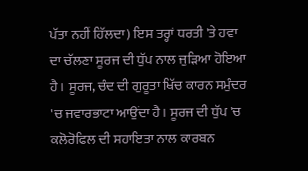ਪੱਤਾ ਨਹੀਂ ਹਿੱਲਦਾ) ਇਸ ਤਰ੍ਹਾਂ ਧਰਤੀ 'ਤੇ ਹਵਾ ਦਾ ਚੱਲਣਾ ਸੂਰਜ ਦੀ ਧੁੱਪ ਨਾਲ ਜੁੜਿਆ ਹੋਇਆ ਹੈ। ਸੂਰਜ, ਚੰਦ ਦੀ ਗੁਰੂਤਾ ਖਿੱਚ ਕਾਰਨ ਸਮੁੰਦਰ 'ਚ ਜਵਾਰਭਾਟਾ ਆਉਂਦਾ ਹੈ। ਸੂਰਜ ਦੀ ਧੁੱਪ 'ਚ ਕਲੋਰੋਫਿਲ ਦੀ ਸਹਾਇਤਾ ਨਾਲ ਕਾਰਬਨ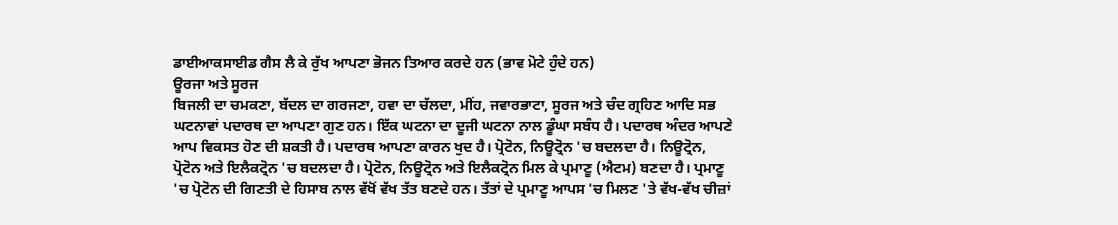ਡਾਈਆਕਸਾਈਡ ਗੈਸ ਲੈ ਕੇ ਰੁੱਖ ਆਪਣਾ ਭੋਜਨ ਤਿਆਰ ਕਰਦੇ ਹਨ (ਭਾਵ ਮੋਟੇ ਹੁੰਦੇ ਹਨ)
ਊਰਜਾ ਅਤੇ ਸੂਰਜ
ਬਿਜਲੀ ਦਾ ਚਮਕਣਾ, ਬੱਦਲ ਦਾ ਗਰਜਣਾ, ਹਵਾ ਦਾ ਚੱਲਦਾ, ਮੀਂਹ, ਜਵਾਰਭਾਟਾ, ਸੂਰਜ ਅਤੇ ਚੰਦ ਗ੍ਰਹਿਣ ਆਦਿ ਸਭ ਘਟਨਾਵਾਂ ਪਦਾਰਥ ਦਾ ਆਪਣਾ ਗੁਣ ਹਨ। ਇੱਕ ਘਟਨਾ ਦਾ ਦੂਜੀ ਘਟਨਾ ਨਾਲ ਡੂੰਘਾ ਸਬੰਧ ਹੈ। ਪਦਾਰਥ ਅੰਦਰ ਆਪਣੇ ਆਪ ਵਿਕਸਤ ਹੋਣ ਦੀ ਸ਼ਕਤੀ ਹੈ। ਪਦਾਰਥ ਆਪਣਾ ਕਾਰਨ ਖੁਦ ਹੈ। ਪ੍ਰੋਟੋਨ, ਨਿਊਟ੍ਰੋਨ 'ਚ ਬਦਲਦਾ ਹੈ। ਨਿਊਟ੍ਰੋਨ, ਪ੍ਰੋਟੋਨ ਅਤੇ ਇਲੈਕਟ੍ਰੋਨ 'ਚ ਬਦਲਦਾ ਹੈ। ਪ੍ਰੋਟੋਨ, ਨਿਊਟ੍ਰੋਨ ਅਤੇ ਇਲੈਕਟ੍ਰੋਨ ਮਿਲ ਕੇ ਪ੍ਰਮਾਣੂ (ਐਟਮ) ਬਣਦਾ ਹੈ। ਪ੍ਰਮਾਣੂ 'ਚ ਪ੍ਰੋਟੋਨ ਦੀ ਗਿਣਤੀ ਦੇ ਹਿਸਾਬ ਨਾਲ ਵੱਖੋਂ ਵੱਖ ਤੱਤ ਬਣਦੇ ਹਨ। ਤੱਤਾਂ ਦੇ ਪ੍ਰਮਾਣੂ ਆਪਸ 'ਚ ਮਿਲਣ 'ਤੇ ਵੱਖ-ਵੱਖ ਚੀਜ਼ਾਂ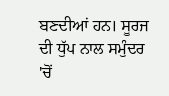ਬਣਦੀਆਂ ਹਨ। ਸੂਰਜ ਦੀ ਧੁੱਪ ਨਾਲ ਸਮੁੰਦਰ 'ਚੋਂ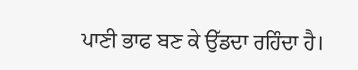ਪਾਣੀ ਭਾਫ ਬਣ ਕੇ ਉੱਡਦਾ ਰਹਿੰਦਾ ਹੈ।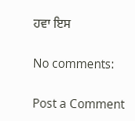ਹਵਾ ਇਸ

No comments:

Post a Comment